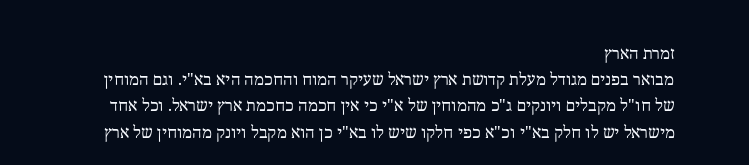זמרת הארץ
מבואר בפנים מגודל מעלת קדושת ארץ ישראל שעיקר המוח והחכמה היא בא"י. וגם המוחין של חו"ל מקבלים ויונקים ג"כ מהמוחין של א"י כי אין חכמה כחכמת ארץ ישראל. וכל אחד מישראל יש לו חלק בא"י וכ"א כפי חלקו שיש לו בא"י כן הוא מקבל ויונק מהמוחין של ארץ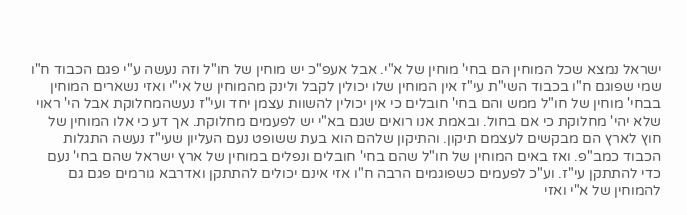ישראל נמצא שכל המוחין הם בחי' מוחין של א"י. אבל אעפ"כ יש מוחין של חו"ל וזה נעשה ע"י פגם הכבוד ח"ו שמי שפוגם ח"ו בכבוד השי"ת עי"ז אין המוחין שלו יכולין לקבל ולינק מהמוחין של אי"י ואזי נשארים המוחין בבחי' מוחין של חו"ל ממש והם בחי' חובלים כי אין יכולין להשוות עצמן יחד ועי"ז נעשהמחלוקת אבל הי' ראוי שלא יהי' מחלוקת כי אם בחול. ובאמת אנו רואים שגם בא"י יש לפעמים מחלוקת. אך דע כי אלו המוחין של חוץ לארץ הם מבקשים לעצמם תיקון. והתיקון שלהם הוא בעת ששופט נעם העליון שעי"ז נעשה התגלות הכבוד כמב"פ. ואז באים המוחין של חו"ל שהם בחי' חובלים ונפלים במוחין של ארץ ישראל שהם בחי' נעם כדי להתתקן עי"ז. וע"כ לפעמים כשפוגמים הרבה ח"ו אזי אינם יכולים להתתקן ואדרבא גורמים פגם גם להמוחין של א"י ואזי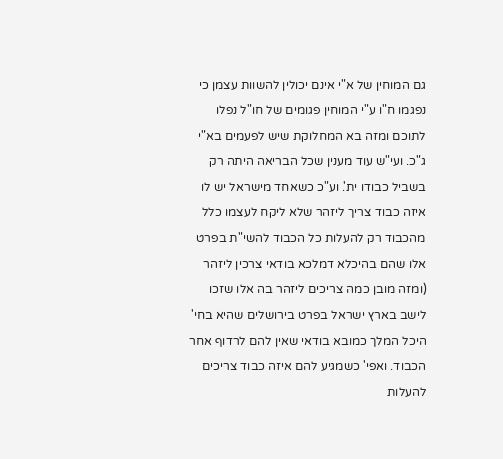גם המוחין של א"י אינם יכולין להשוות עצמן כי נפגמו ח"ו ע"י המוחין פגומים של חו"ל נפלו לתוכם ומזה בא המחלוקת שיש לפעמים בא"י ג"כ. ועי"ש עוד מענין שכל הבריאה היתה רק בשביל כבודו ית'. וע"כ כשאחד מישראל יש לו איזה כבוד צריך ליזהר שלא ליקח לעצמו כלל מהכבוד רק להעלות כל הכבוד להשי"ת בפרט אלו שהם בהיכלא דמלכא בודאי צרכין ליזהר (ומזה מובן כמה צריכים ליזהר בה אלו שזכו לישב בארץ ישראל בפרט בירושלים שהיא בחי' היכל המלך כמובא בודאי שאין להם לרדוף אחר הכבוד. ואפי' כשמגיע להם איזה כבוד צריכים להעלות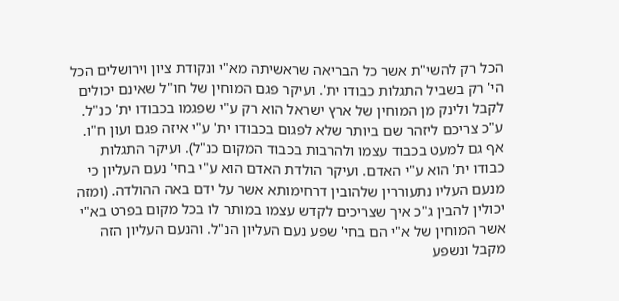הכל רק להשי"ת אשר כל הבריאה שראשיתה מא"י ונקודת ציון וירושלים הכל הי' רק בשביל התגלות כבודו ית'. ועיקר פגם המוחין של חו"ל שאינם יכולים לקבל ולינק מן המוחין של ארץ ישראל הוא רק ע"י שפגמו בכבודו ית' כנ"ל. ע"כ צריכם ליזהר שם ביותר שלא לפגום בכבודו ית' ע"י איזה פגם ועון ח"ו. אף גם למעט בכבוד עצמו ולהרבות בכבוד המקום כנ"ל). ועיקר התגלות כבודו ית' הוא ע"י האדם. ועיקר הולדת האדם הוא ע"י בחי' נעם העליון כי מנעם העליו נתעוררין שלהובין דרחימותא אשר על ידם באה ההולדה. (ומזה יכולין להבין ג"כ איך שצריכים לקדש עצמו במותר לו בכל מקום בפרט בא"י אשר המוחין של א"י הם בחי' שפע נעם העליון הנ"ל. והנעם העליון הזה מקבל ונשפע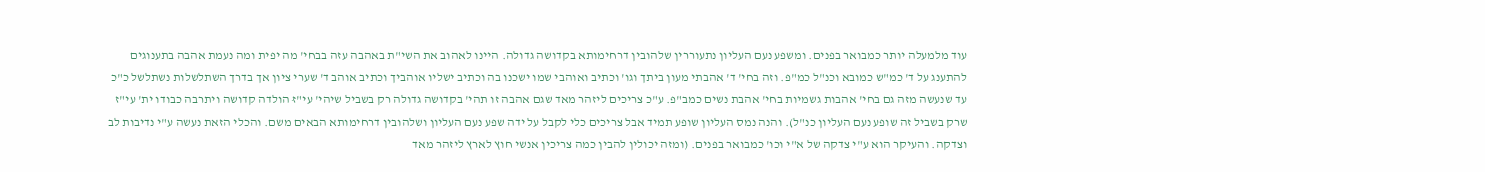עוד מלמעלה יותר כמבואר בפנים. ומשפע נעם העליון נתעוררין שלהובין דרחימותא בקדושה גדולה. היינו לאהוב את השי"ת באהבה עזה בבחי' מה יפית ומה נעמת אהבה בתענוגים להתענג על ד' כמ"ש כמובא וכנ"ל כמ"פ. וזה בחי' ד' אהבתי מעון ביתך וגו' וכתיב ואוהבי שמו ישכנו בה וכתיב ישליו אוהביך וכתיב אוהב ד' שערי ציון אך בדרך השתלשלות נשתלשל כ"כ עד שנעשה מזה גם בחי' אהבות גשמיות בחי' אהבת נשים כמב"פ. ע"כ צריכים ליזהר מאד שגם אהבה זו תהי' בקדושה גדולה רק בשביל שיהי' עי"זּ הולדה קדושה ויתרבה כבודו ית' עי"ז שרק בשביל זה שופע נעם העליון כנ"ל). והנה נמס העליון שופע תמיד אבל צריכים כלי לקבל על ידה שפע נעם העליון ושלהובין דרחימותא הבאים משם. והכלי הזאת נעשה ע"י נדיבות לב וצדקה. והעיקר הוא ע"י צדקה של א"י וכו' כמבואר בפנים. (ומזה יכולין להבין כמה צריכין אנשי חוץ לארץ ליזהר מאד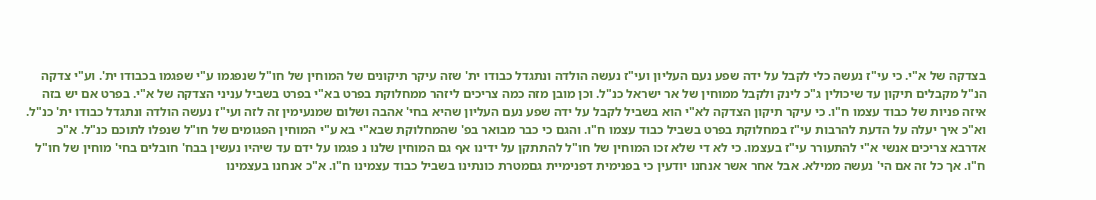בצדקה של א"י. כי עי"ז נעשה כלי לקבל על ידה שפע נעם העליון ועי"ז נעשה הולדה ונתגדל כבודו ית' שזה עיקר תיקונים של המוחין של חו"ל שנפגמו ע"י שפגמו בכבודו ית'. וע"י צדקה הנ"ל מקבלים תיקון עד שיכולין ג"כ לינק ולקבל ממוחין של אר ישראל כנ"ל. וכן מובן מזה כמה צריכים ליזהר ממחלוקת בפרט בא"י בפרט בשביל עניני הצדקה של א"י. בפרט אם יש בזה איזה פניות של כבוד עצמו ח"ו. כי עיקר תיקון הצדקה לא"י הוא בשביל לקבל על ידה שפע נעם העליון שהיא בחי' אהבה ושלום שמנעימין זה לזה ועי"ז נעשה הולדה ונתגדל כבודו ית' כנ"ל. וא"כ איך יעלה על הדעת להרבות עי"ז במחלוקת בפרט בשביל כבוד עצמו ח"ו. והגם כי כבר מבואר בפ' שהמחלוקת שבא"י בא ע"י המוחין הפגומים של חו"ל שנפלו לתוכם כנ"ל. א"כ אדרבא צריכים אנשי א"י להתעורר עי"ז בעצמו. כי לא די שלא זכו המוחין של חו"ל להתתקן על ידינו אף גם המוחין שלנו נ פגמו על ידם עד שיהיו נעשין בבח' חובלים בחי' מוחין של חו"ל ח"ו. אך כל זה אם הי' נעשה ממילא. אבל אחר אשר אנחנו יודעין כי בפנימית דפנימיית גםמטרת כונתינו בשביל כבוד עצמינו ח"ו. א"כ אנחנו בעצמינו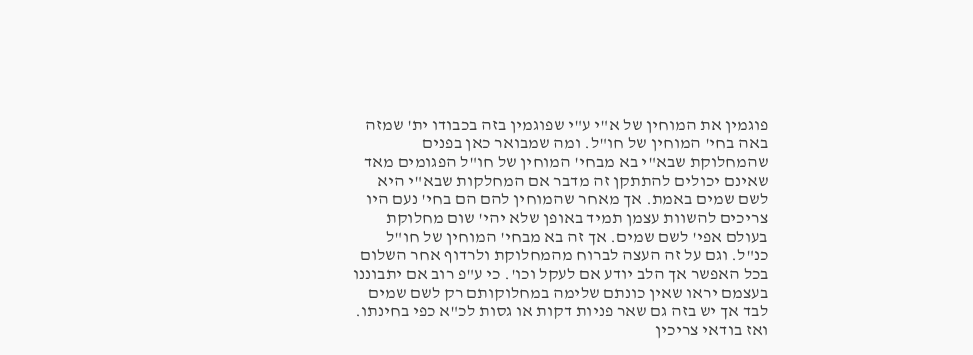פוגמין את המוחין של א"י ע"י שפוגמין בזה בכבודו ית' שמזה באה בחי' המוחין של חו"ל. ומה שמבואר כאן בפנים שהמחלוקת שבא"י בא מבחי' המוחין של חו"ל הפגומים מאד שאינם יכולים להתתקן זה מדבר אם המחלקות שבא"י היא לשם שמים באמת. אך מאחר שהמוחין להם הם בחי' נעם היו צריכים להשוות עצמן תמיד באופן שלא יהי' שום מחלוקת בעולם אפי' לשם שמים. אך זה בא מבחי' המוחין של חו"ל כנ"ל. וגם על זה העצה לברוח מהמחלוקת ולרדוף אחר השלום בכל האפשר אך הלב יודע אם לעקל וכו'. כי ע"פ רוב אם יתבוננו בעצמם יראו שאין כונתם שלימה במחלוקותם רק לשם שמים לבד אך יש בזה גם שאר פניות דקות או גסות לכ"א כפי בחינתו. ואז בודאי צריכין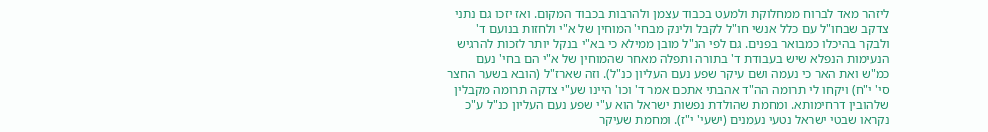ליזהר מאד לברוח ממחלוקת ולמעט בכבוד עצמן ולהרבות בכבוד המקום. ואז יזכו גם נתני צדקב שבחו"ל עם כלל אנשי חו"ל לקבל ולינק מבחי' המוחין של א"י ולחזות בנועם ד' ולבקר בהיכלו כמבואר בפנים. גם לפי הנ"ל מובן ממילא כי בא"י בנקל יותר לזכות להרגיש הנעימות הנפלא שיש בעבודת ד' בתורה ותפלה מאחר שהמוחין של א"י הם בחי' נעם כמ"ש ואת האר כי נעמה ושם עיקר שפע נעם העליון כנ"ל). וזה שארז"ל (הובא בשער החצר סי' י"ח) ויקחו לי תרומה הה"ד אהבתי אתכם אמר ד' וכו' היינו שע"י צדקה תרומה מקבלין שלהובין דרחימותא. ומחמת שהולדת נפשות ישראל הוא ע"י שפע נעם העליון כנ"ל ע"כ נקראו שבטי ישראל נטעי נעמנים (ישעי' י"ז). ומחמת שעיקר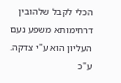הכלי לקבל שלהובין דרחימותא משפע נעם העליון הוא ע"י צדקה. ע"כ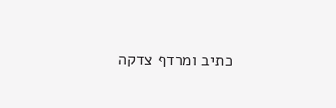כתיב ומרדף צדקה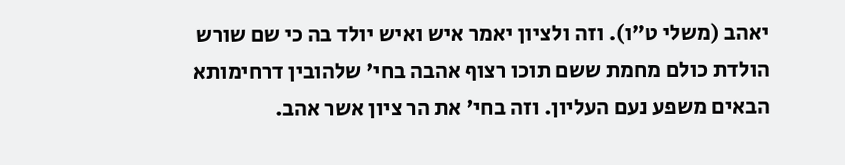יאהב (משלי ט"ו). וזה ולציון יאמר איש ואיש יולד בה כי שם שורש הולדת כולם מחמת ששם תוכו רצוף אהבה בחי' שלהובין דרחימותא הבאים משפע נעם העליון. וזה בחי' את הר ציון אשר אהב.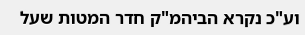וע"כ נקרא הביהמ"ק חדר המטות שעל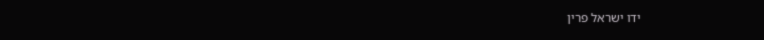ידו ישראל פרין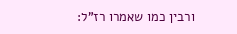ורבין כמו שאמרו רז"ל: